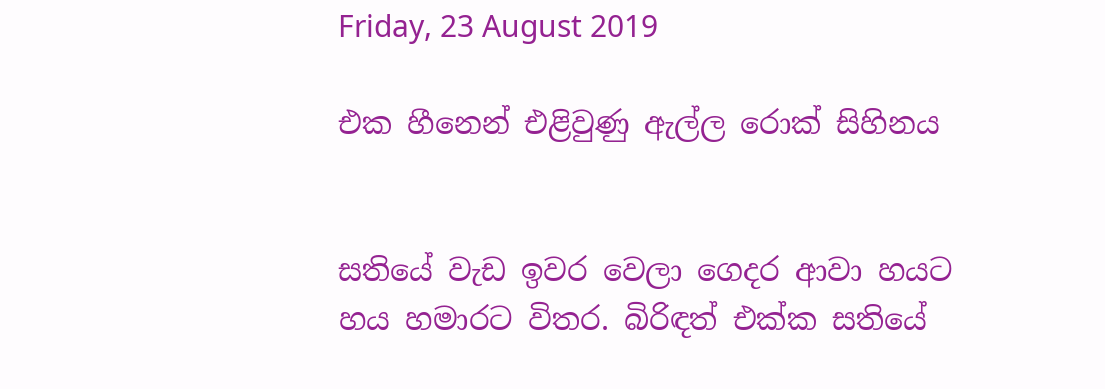Friday, 23 August 2019

එක හීනෙන් එළිවුණු ඇල්ල රොක් සිහිනය


සතියේ වැඩ ඉවර වෙලා ගෙදර ආවා හයට හය හමාරට විතර. බිරිඳත් එක්ක සතියේ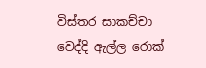විස්තර සාකච්චා වෙද්දි ඇල්ල රොක්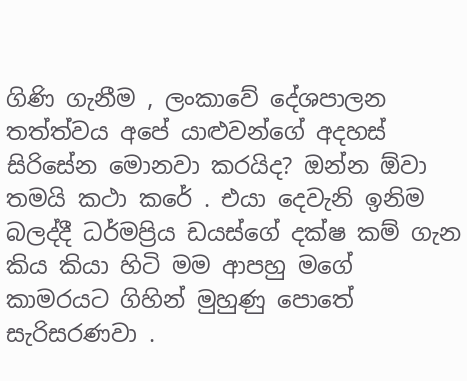ගිණි ගැනීම , ලංකාවේ දේශපාලන තත්ත්වය අපේ යාළුවන්ගේ අදහස් සිරිසේන මොනවා කරයිද? ඔන්න ඕවා තමයි කථා කරේ . එයා දෙවැනි ඉනිම බලද්දී ධර්මප්‍රිය ඩයස්ගේ දක්ෂ කම් ගැන කිය කියා හිටි මම ආපහු මගේ කාමරයට ගිහින් මුහුණු පොතේ සැරිසරණවා .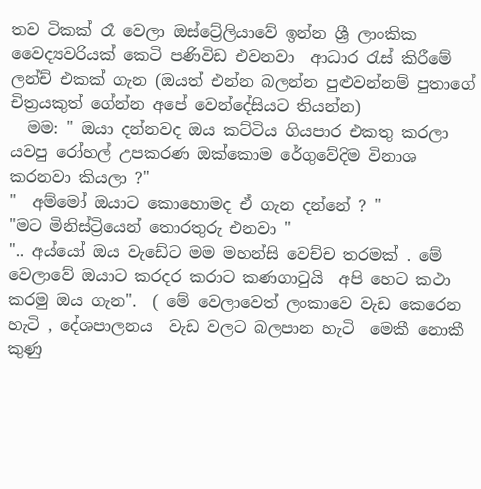තව ටිකක් රෑ වෙලා ඔස්ට්‍රේලියාවේ ඉන්න ශ්‍රී ලාංකික වෛද්‍යවරියක් කෙටි පණිවිඩ එවනවා  ආධාර රැස් කිරීමේ ලන්ච් එකක් ගැන (ඔයත් එන්න බලන්න පුළුවන්නම් පුතාගේ චිත්‍රයකුත් ගේන්න අපේ වෙන්දේසියට තියන්න)
  මම: " ඔයා දන්නවද ඔය කට්ටිය ගියපාර එකතු කරලා  යවපු රෝහල් උපකරණ ඔක්කොම රේගුවේදිම විනාශ කරනවා කියලා ?"
"  අම්මෝ ඔයාට කොහොමද ඒ ගැන දන්නේ ? "
"මට මිනිස්ට්‍රියෙන් තොරතුරු එනවා "
".. අය්යෝ ඔය වැඩේට මම මහන්සි වෙච්ච තරමක් . මේ වෙලාවේ ඔයාට කරදර කරාට කණගාටුයි  අපි හෙට කථා කරමු ඔය ගැන".  ( මේ වෙලාවෙත් ලංකාවෙ වැඩ කෙරෙන හැටි , දේශපාලනය  වැඩ වලට බලපාන හැටි  මෙකී නොකී කුණු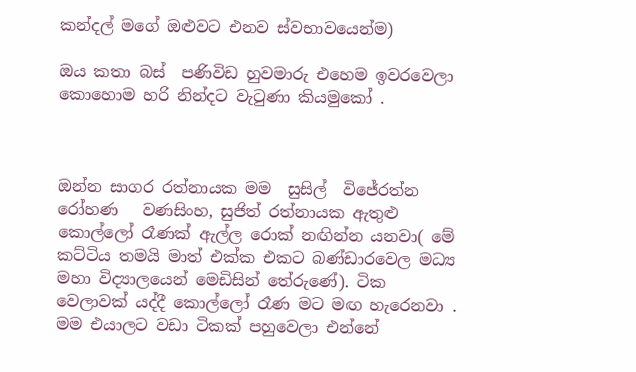කන්දල් මගේ ඔළුවට එනව ස්වභාවයෙන්ම)

ඔය කතා බස්  පණිවිඩ හුවමාරු එහෙම ඉවරවෙලා  කොහොම හරි නින්දට වැටුණා කියමුකෝ .



ඔන්න සාගර රත්නායක මම  සුසිල්  විජේරත්න රෝහණ   වණසිංහ, සුජිත් රත්නායක ඇතුළු කොල්ලෝ රෑණක් ඇල්ල රොක් නඟින්න යනවා( මේ කට්ටිය තමයි මාත් එක්ක එකට බණ්ඩාරවෙල මධ්‍ය මහා විද්‍යාලයෙන් මෙඩිසින් තේරුණේ). ටික වෙලාවක් යද්දී කොල්ලෝ රෑණ මට මඟ හැරෙනවා . මම එයාලට වඩා ටිකක් පහුවෙලා එන්නේ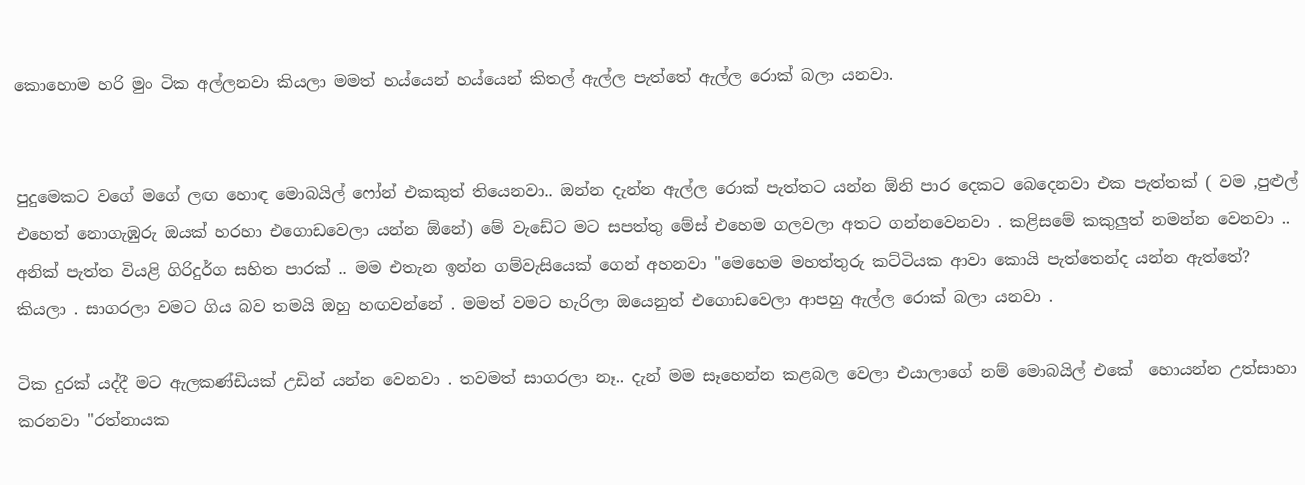කොහොම හරි මුං ටික අල්ලනවා කියලා මමත් හය්යෙන් හය්යෙන් කිතල් ඇල්ල පැත්තේ ඇල්ල රොක් බලා යනවා.


පුදුමෙකට වගේ මගේ ලඟ හොඳ මොබයිල් ෆෝන් එකකුත් තියෙනවා.. ඔන්න දැන්න ඇල්ල රොක් පැත්තට යන්න ඕනි පාර දෙකට බෙදෙනවා එක පැත්තක් ( වම ,පුළුල් එහෙත් නොගැඹුරු ඔයක් හරහා එගොඩවෙලා යන්න ඕනේ) මේ වැඩේට මට සපත්තු මේස් එහෙම ගලවලා අතට ගන්නවෙනවා . කළිසමේ කකුලුත් නමන්න වෙනවා .. අනික් පැත්ත වියළි ගිරිදුර්ග සහිත පාරක් .. මම එතැන ඉන්න ගම්වැසියෙක් ගෙන් අහනවා "මෙහෙම මහත්තුරු කට්ටියක ආවා කොයි පැත්තෙන්ද යන්න ඇත්තේ?  කියලා . සාගරලා වමට ගිය බව තමයි ඔහු හඟවන්නේ . මමත් වමට හැරිලා ඔයෙනුත් එගොඩවෙලා ආපහු ඇල්ල රොක් බලා යනවා .

ටික දුරක් යද්දී මට ඇලකණ්ඩියක් උඩින් යන්න වෙනවා . තවමත් සාගරලා නෑ.. දැන් මම සෑහෙන්න කළබල වෙලා එයාලාගේ නම් මොබයිල් එකේ  හොයන්න උත්සාහා කරනවා "රත්නායක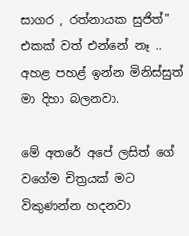සාගර , රත්නායක සුජිත්" එකක් වත් එන්නේ නෑ .. අහළ පහළ් ඉන්න මිනිස්සුත් මා දිහා බලනවා.

මේ අතරේ අපේ ලසිත් ගේ වගේම චිත්‍රයක් මට විකුණන්න හදනවා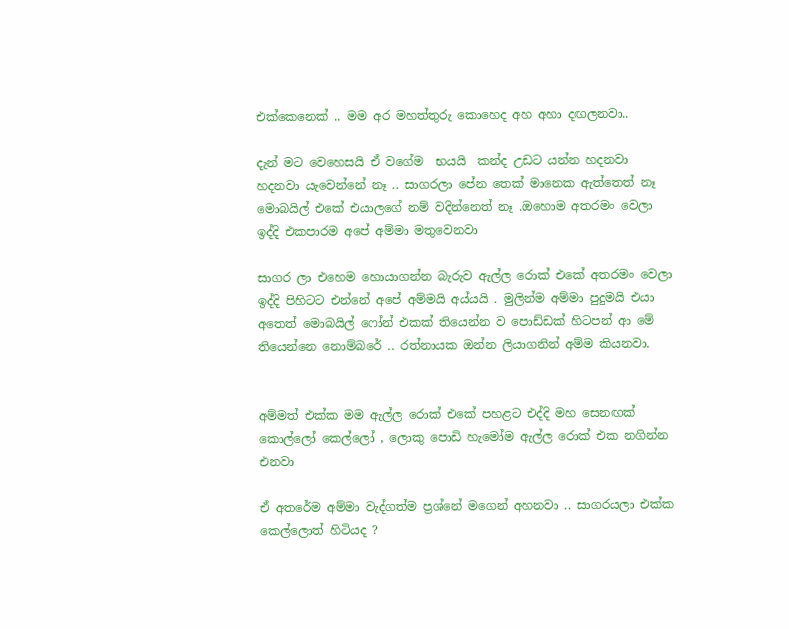එක්කෙනෙක් .. මම අර මහත්තුරු කොහෙද අහ අහා දඟලනවා..

දැන් මට වෙහෙසයි ඒ වගේම  භයයි  කන්ද උඩට යන්න හදනවා හදනවා යැවෙන්නේ නෑ .. සාගරලා පේන තෙක් මානෙක ඇත්තෙත් නෑ මොබයිල් එකේ එයාලගේ නම් වදින්නෙත් නෑ .ඔහොම අතරමං වෙලා ඉද්දි එකපාරම අපේ අම්මා මතුවෙනවා

සාගර ලා එහෙම හොයාගන්න බැරුව ඇල්ල රොක් එකේ අතරමං වෙලා ඉද්දි පිහිටට එන්නේ අපේ අම්මයි අය්යයි . මුලින්ම අම්මා පුදුමයි එයා අතෙත් මොබයිල් ෆෝන් එකක් තියෙන්න ව පොඩ්ඩක් හිටපන් ආ මේ තියෙන්නෙ නොම්බරේ .. රත්නායක ඔන්න ලියාගනින් අම්ම කියනවා.


අම්මත් එක්ක මම ඇල්ල රොක් එකේ පහළට එද්දි මහ සෙනඟක් කොල්ලෝ කෙල්ලෝ , ලොකු පොඩි හැමෝම ඇල්ල රොක් එක නගින්න එනවා

ඒ අතරේම අම්මා වැද්ගත්ම ප්‍රශ්නේ මගෙන් අහනවා .. සාගරයලා එක්ක කෙල්ලොත් හිටියද ?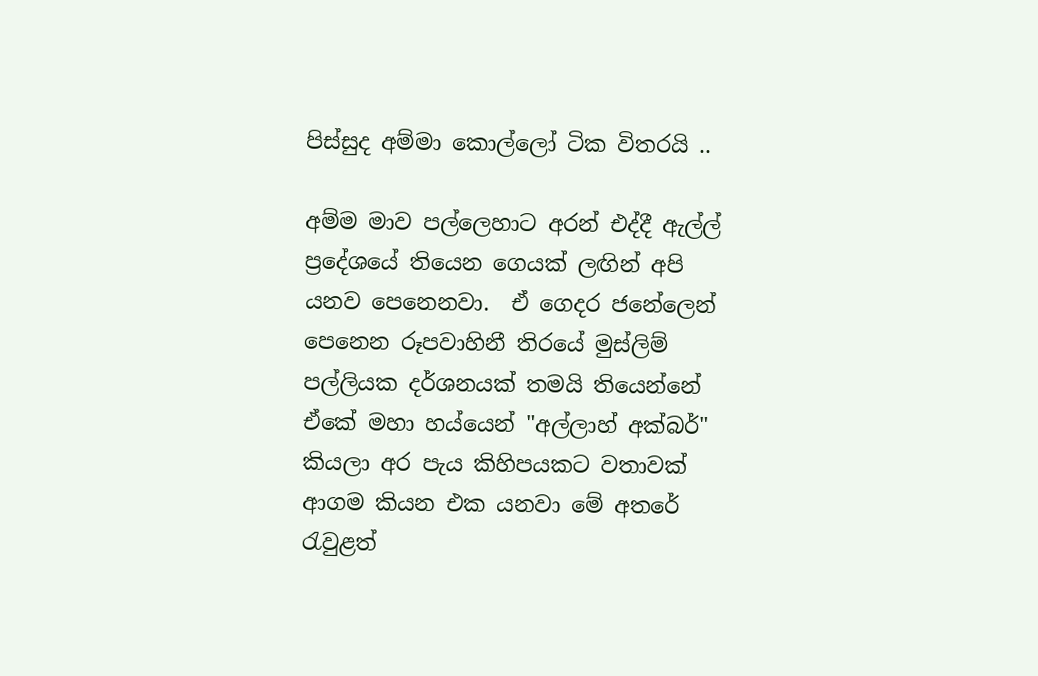පිස්සුද අම්මා කොල්ලෝ ටික විතරයි ..

අම්ම මාව පල්ලෙහාට අරන් එද්දී ඇල්ල් ප්‍රදේශයේ තියෙන ගෙයක් ලඟින් අපි යනව පෙනෙනවා.  ඒ ගෙදර ජනේලෙන් පෙනෙන රූපවාහිනී තිරයේ මුස්ලිම් පල්ලියක දර්ශනයක් තමයි තියෙන්නේ ඒකේ මහා හය්යෙන් "අල්ලාහ් අක්බර්" කියලා අර පැය කිහිපයකට වතාවක් ආගම කියන එක යනවා මේ අතරේ රැවුළත්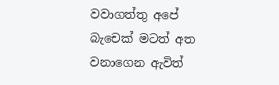වවාගත්තු අපේ බැචෙක් මටත් අත වනාගෙන ඇවිත්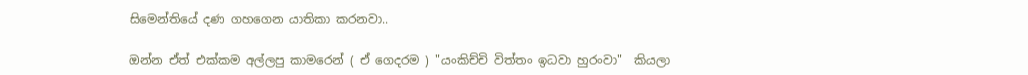සිමෙන්තියේ දණ ගහගෙන යාතිකා කරනවා..

ඔන්න ඒත් එක්කම අල්ලපු කාමරෙන් ( ඒ ගෙදරම ) "යංකිච්චි විත්තං ඉධවා හුරංවා"  කියලා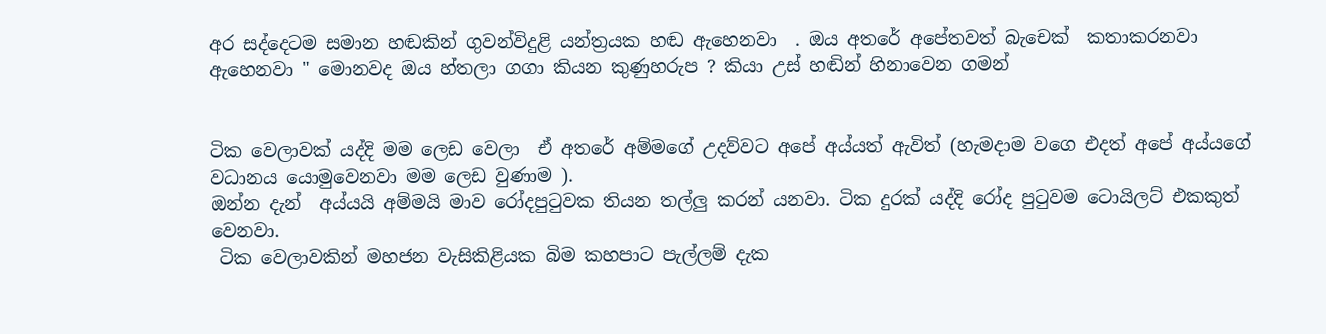අර සද්දෙටම සමාන හඬකින් ගුවන්විදුළි යන්ත්‍රයක හඬ ඇහෙනවා  . ඔය අතරේ අපේතවත් බැචෙක්  කතාකරනවා ඇහෙනවා " මොනවද ඔය හ්තලා ගගා කියන කුණුහරුප ? කියා උස් හඬින් හිනාවෙන ගමන්


ටික වෙලාවක් යද්දි මම ලෙඩ වෙලා  ඒ අතරේ අම්මගේ උදව්වට අපේ අය්යත් ඇවිත් (හැමදාම වගෙ එදත් අපේ අය්යගේ වධානය යොමුවෙනවා මම ලෙඩ වුණාම ).
ඔන්න දැන්  අය්යයි අම්මයි මාව රෝදපුටුවක තියන තල්ලු කරන් යනවා. ටික දුරක් යද්දි රෝද පුටුවම ටොයිලට් එකකුත් වෙනවා.
 ටික වෙලාවකින් මහජන වැසිකිළියක බිම කහපාට පැල්ලම් දැක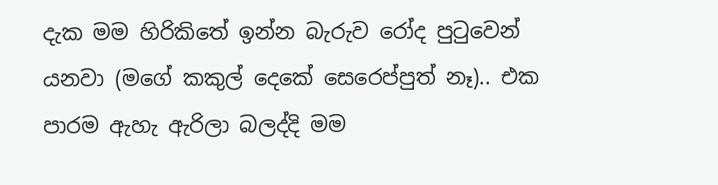දැක මම හිරිකිතේ ඉන්න බැරුව රෝද පුටුවෙන් යනවා (මගේ කකුල් දෙකේ සෙරෙප්පුත් නෑ).. එක පාරම ඇහැ ඇරිලා බලද්දි මම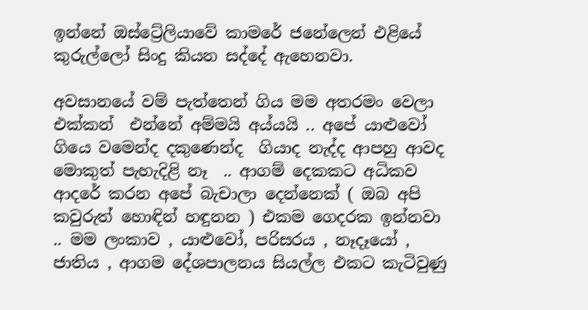ඉන්නේ ඔස්ට්‍රේලියාවේ කාමරේ ජනේලෙන් එළියේ කුරුල්ලෝ සිංදු කියන සද්දේ ඇහෙනවා.

අවසානයේ වම් පැත්තෙන් ගිය මම අතරමං වෙලා එක්කන්  එන්නේ අම්මයි අය්යයි .. අපේ යාළුවෝ ගියෙ වමෙන්ද දකුණෙන්ද  ගියාද නැද්ද ආපහු ආවද මොකුත් පැහැදිළි නෑ  .. ආගම් දෙකකට අධිකව ආදරේ කරන අපේ බැචාලා දෙන්නෙක් ( ඔබ අපි කවුරුත් හොඳින් හඳුනන ) එකම ගෙදරක ඉන්නවා .. මම ලංකාව , යාළුවෝ, පරිසරය , නෑදෑයෝ , ජාතිය , ආගම දේශපාලනය සියල්ල එකට කැටිවුණු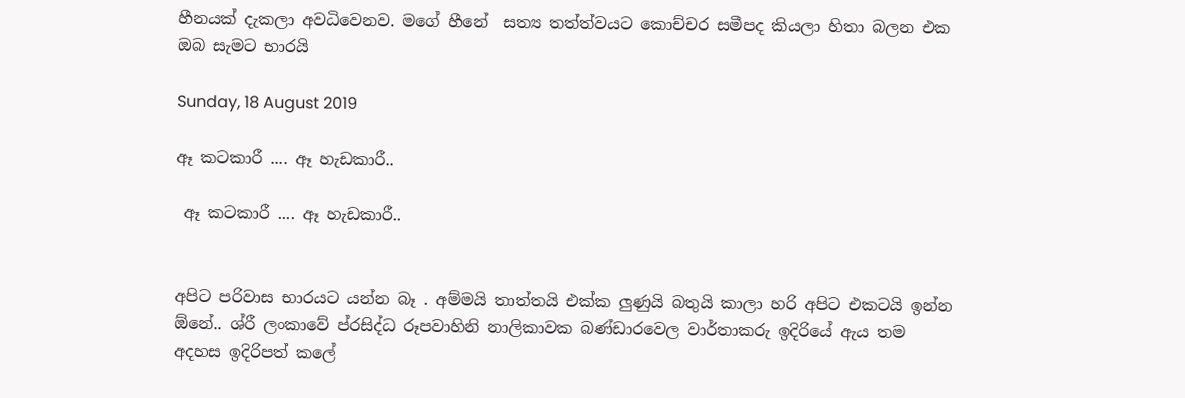හීනයක් දැකලා අවධිවෙනව. මගේ හීනේ  සත්‍ය තත්ත්වයට කොච්චර සමීපද කියලා හිතා බලන එක ඔබ සැමට භාරයි

Sunday, 18 August 2019

ඈ කටකාරී .... ඈ හැඩකාරී..

 ඈ කටකාරී .... ඈ හැඩකාරී..


අපිට පරිවාස භාරයට යන්න බෑ . අම්මයි තාත්තයි එක්ක ලුණුයි බතුයි කාලා හරි අපිට එකටයි ඉන්න ඕනේ.. ශ්රී ලංකාවේ ප්රසිද්ධ රූපවාහිනි නාලිකාවක බණ්ඩාරවෙල වාර්තාකරු ඉදිරියේ ඇය තම අදහස ඉදිරිපත් කලේ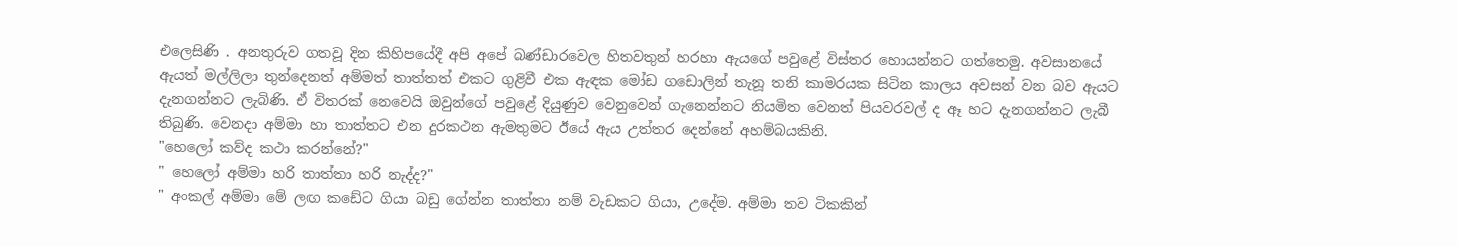එලෙසිණි . අනතුරුව ගතවූ දින කිහිපයේදී අපි අපේ බණ්ඩාරවෙල හිතවතුන් හරහා ඇයගේ පවුළේ විස්තර හොයන්නට ගත්තෙමු. අවසානයේ ඇයත් මල්ලිලා තුන්දෙනත් අම්මත් තාත්තත් එකට ගුළිවී එක ඇඳක මෝඩ ගඩොලින් තැනූ තනි කාමරයක සිටින කාලය අවසන් වන බව ඇයට දැනගන්නට ලැබිණි. ඒ විතරක් නෙවෙයි ඔවුන්ගේ පවුළේ දියුණුව වෙනුවෙන් ගැනෙන්නට නියමිත වෙනත් පියවරවල් ද ඈ හට දැනගන්නට ලැබී තිබුණි. වෙනදා අම්මා හා තාත්තට එන දුරකථන ඇමතුමට ඊයේ ඇය උත්තර දෙන්නේ අහම්බයකිනි.
"හෙලෝ කව්ද කථා කරන්නේ?"
" හෙලෝ අම්මා හරි තාත්තා හරි නැද්ද?"
" අංකල් අම්මා මේ ලඟ කඩේට ගියා බඩු ගේන්න තාත්තා නම් වැඩකට ගියා, උදේම. අම්මා තව ටිකකින්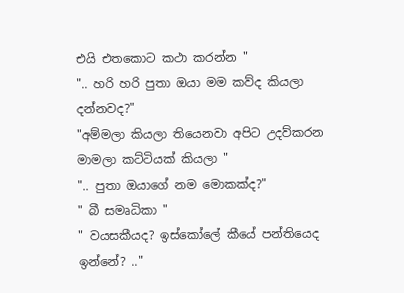එයි එතකොට කථා කරන්න "
".. හරි හරි පුතා ඔයා මම කව්ද කියලා දන්නවද?"
"අම්මලා කියලා තියෙනවා අපිට උදව්කරන මාමලා කට්ටියක් කියලා "
".. පුතා ඔයාගේ නම මොකක්ද?"
" බී සමෘධිකා "
" වයසකීයද? ඉස්කෝලේ කීයේ පන්තියෙද ඉන්නේ? .."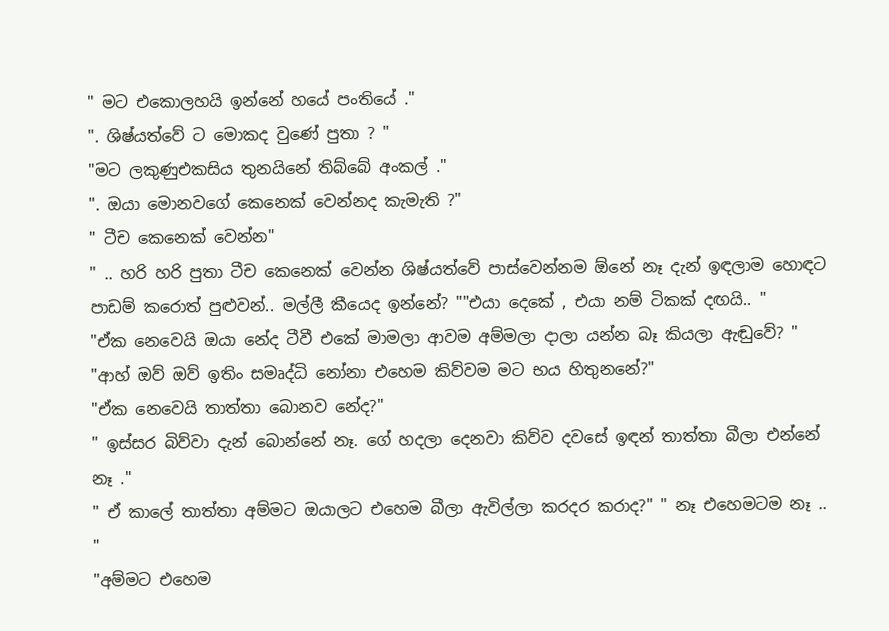" මට එකොලහයි ඉන්නේ හයේ පංතියේ ."
". ශිෂ්යත්වේ ට මොකද වුණේ පුතා ? "
"මට ලකුණුඑකසිය තුනයිනේ තිබ්බේ අංකල් ."
". ඔයා මොනවගේ කෙනෙක් වෙන්නද කැමැති ?"
" ටීච කෙනෙක් වෙන්න"
" .. හරි හරි පුතා ටීච කෙනෙක් වෙන්න ශිෂ්යත්වේ පාස්වෙන්නම ඕනේ නෑ දැන් ඉඳලාම හොඳට පාඩම් කරොත් පුළුවන්.. මල්ලී කීයෙද ඉන්නේ? ""එයා දෙකේ , එයා නම් ටිකක් දඟයි.. "
"ඒක නෙවෙයි ඔයා නේද ටීවී එකේ මාමලා ආවම අම්මලා දාලා යන්න බෑ කියලා ඇඬුවේ? "
"ආහ් ඔව් ඔව් ඉතිං සමෘද්ධි නෝනා එහෙම කිව්වම මට භය හිතුනනේ?"
"ඒක නෙවෙයි තාත්තා බොනව නේද?"
" ඉස්සර බිව්වා දැන් බොන්නේ නෑ. ගේ හදලා දෙනවා කිව්ව දවසේ ඉඳන් තාත්තා බීලා එන්නේ නෑ ."
" ඒ කාලේ තාත්තා අම්මට ඔයාලට එහෙම බීලා ඇවිල්ලා කරදර කරාද?" " නෑ එහෙමටම නෑ .. "
"අම්මට එහෙම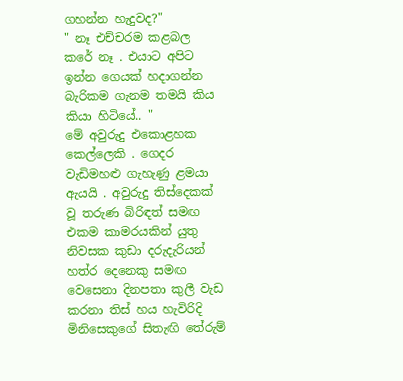ගහන්න හැදුවද?"
" නෑ එච්චරම කළබල කරේ නෑ . එයාට අපිට ඉන්න ගෙයක් හදාගන්න බැරිකම ගැනම තමයි කිය කියා හිටියේ.. "
මේ අවුරුදු එකොළහක කෙල්ලෙකි . ගෙදර වැඩිමහළු ගැහැණු ළමයා ඇයයි . අවුරුදු තිස්දෙකක් වූ තරුණ බිරිඳත් සමඟ එකම කාමරයකින් යුතු නිවසක කුඩා දරුදැරියන් හත්ර දෙනෙකු සමඟ වෙසෙනා දිනපතා කුලී වැඩ කරනා තිස් හය හැවිරිදි මිනිසෙකුගේ සිතැඟි තේරුම්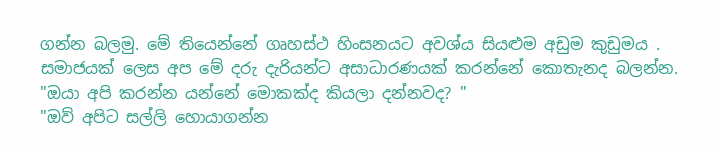ගන්න බලමු. මේ තියෙන්නේ ගෘහස්ථ හිංසනයට අවශ්ය සියළුම අඩුම කුඩුමය . සමාජයක් ලෙස අප මේ දරු දැරියන්ට අසාධාරණයක් කරන්නේ කොතැනද බලන්න.
"ඔයා අපි කරන්න යන්නේ මොකක්ද කියලා දන්නවද? "
"ඔව් අපිට සල්ලි හොයාගන්න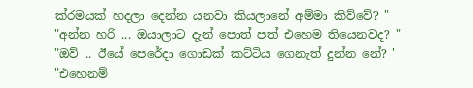ක්රමයක් හදලා දෙන්න යනවා කියලානේ අම්මා කිව්වේ? "
"අන්න හරි ... ඔයාලාට දැන් පොත් පත් එහෙම තියෙනවද? "
"ඔව් .. ඊයේ පෙරේදා ගොඩක් කට්ටිය ගෙනැත් දුන්න නේ? '
"එහෙනම්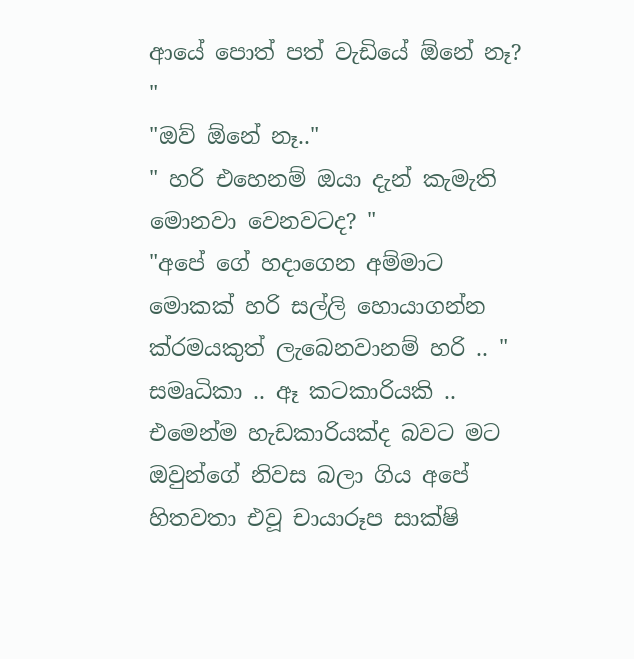ආයේ පොත් පත් වැඩියේ ඕනේ නෑ? "
"ඔව් ඕනේ නෑ.."
" හරි එහෙනම් ඔයා දැන් කැමැති මොනවා වෙනවටද? "
"අපේ ගේ හදාගෙන අම්මාට මොකක් හරි සල්ලි හොයාගන්න ක්රමයකුත් ලැබෙනවානම් හරි .. "
සමෘධිකා .. ඈ කටකාරියකි .. එමෙන්ම හැඩකාරියක්ද බවට මට ඔවුන්ගේ නිවස බලා ගිය අපේ හිතවතා එවූ චායාරූප සාක්ෂි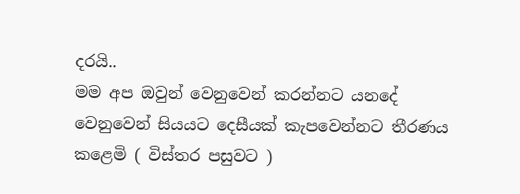දරයි..
මම අප ඔවුන් වෙනුවෙන් කරන්නට යනදේ වෙනුවෙන් සියයට දෙසීයක් කැපවෙන්නට තීරණය කළෙමි ( විස්තර පසුවට )